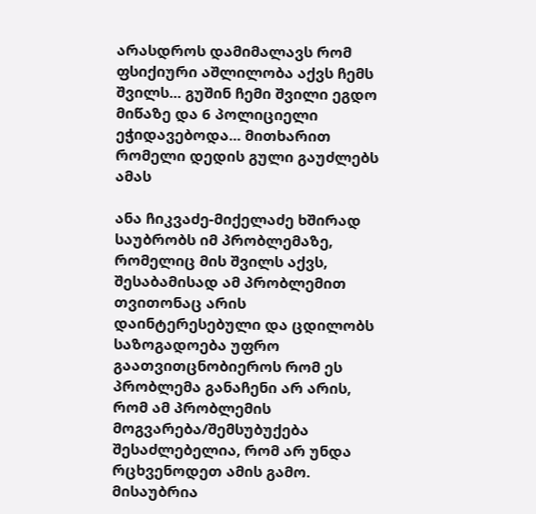არასდროს დამიმალავს რომ ფსიქიური აშლილობა აქვს ჩემს შვილს... გუშინ ჩემი შვილი ეგდო მიწაზე და 6 პოლიციელი ეჭიდავებოდა... მითხარით რომელი დედის გული გაუძლებს ამას

ანა ჩიკვაძე-მიქელაძე ხშირად საუბრობს იმ პრობლემაზე, რომელიც მის შვილს აქვს, შესაბამისად ამ პრობლემით თვითონაც არის დაინტერესებული და ცდილობს საზოგადოება უფრო გაათვითცნობიეროს რომ ეს პრობლემა განაჩენი არ არის, რომ ამ პრობლემის მოგვარება/შემსუბუქება შესაძლებელია, რომ არ უნდა რცხვენოდეთ ამის გამო.
მისაუბრია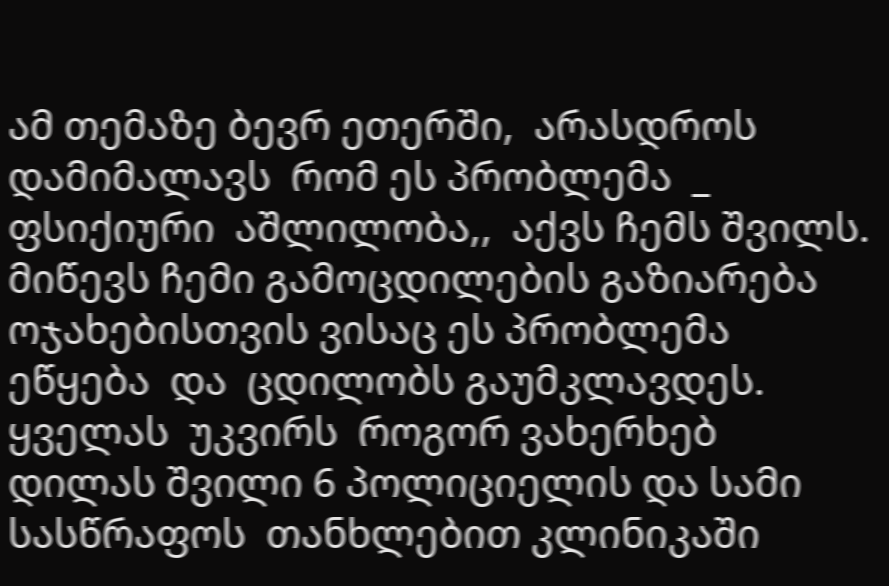ამ თემაზე ბევრ ეთერში,  არასდროს  დამიმალავს  რომ ეს პრობლემა  _ ფსიქიური  აშლილობა,,  აქვს ჩემს შვილს. მიწევს ჩემი გამოცდილების გაზიარება  ოჯახებისთვის ვისაც ეს პრობლემა  ეწყება  და  ცდილობს გაუმკლავდეს. ყველას  უკვირს  როგორ ვახერხებ  დილას შვილი 6 პოლიციელის და სამი სასწრაფოს  თანხლებით კლინიკაში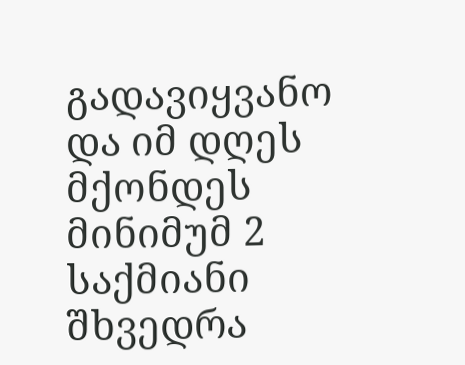გადავიყვანო და იმ დღეს   მქონდეს  მინიმუმ 2  საქმიანი  შხვედრა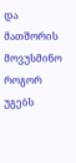და მათშორის  მოვუსმინო როგორ უგებს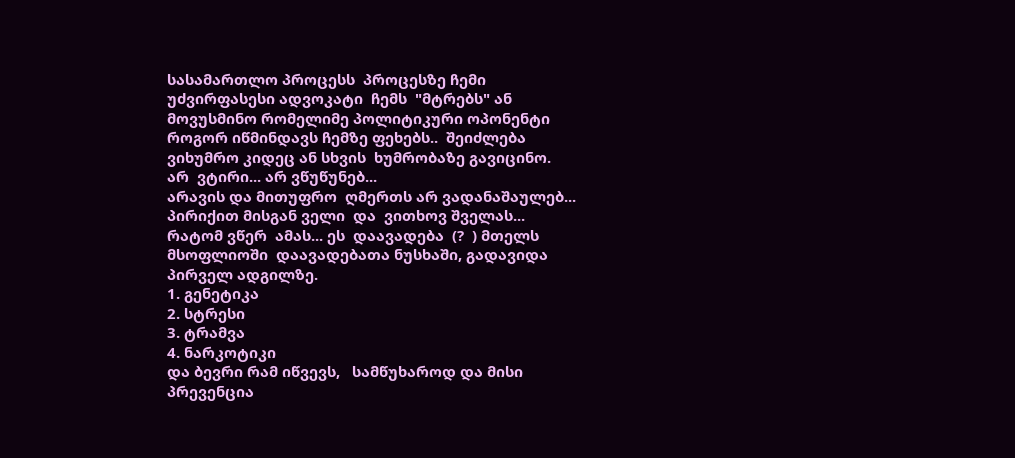სასამართლო პროცესს  პროცესზე ჩემი უძვირფასესი ადვოკატი  ჩემს  "მტრებს" ან მოვუსმინო რომელიმე პოლიტიკური ოპონენტი როგორ იწმინდავს ჩემზე ფეხებს..  შეიძლება  ვიხუმრო კიდეც ან სხვის  ხუმრობაზე გავიცინო.
არ  ვტირი... არ ვწუწუნებ...
არავის და მითუფრო  ღმერთს არ ვადანაშაულებ... პირიქით მისგან ველი  და  ვითხოვ შველას...
რატომ ვწერ  ამას... ეს  დაავადება  (?  ) მთელს მსოფლიოში  დაავადებათა ნუსხაში, გადავიდა პირველ ადგილზე.
1. გენეტიკა
2. სტრესი
3. ტრამვა
4. ნარკოტიკი
და ბევრი რამ იწვევს,   სამწუხაროდ და მისი პრევენცია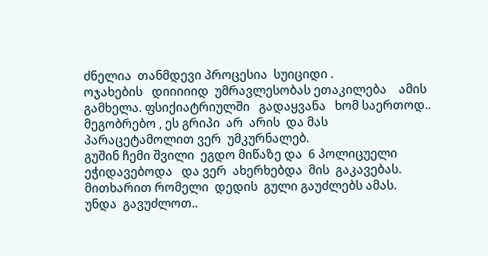ძნელია  თანმდევი პროცესია  სუიციდი .
ოჯახების   დიიიიიდ  უმრავლესობას ეთაკილება    ამის გამხელა. ფსიქიატრიულში   გადაყვანა   ხომ საერთოდ..
მეგობრებო , ეს გრიპი  არ  არის  და მას პარაცეტამოლით ვერ  უმკურნალებ.
გუშინ ჩემი შვილი  ეგდო მიწაზე და  6 პოლიცუელი ეჭიდავებოდა   და ვერ  ახერხებდა  მის  გაკავებას.
მითხარით რომელი  დედის  გული გაუძლებს ამას.
უნდა  გავუძლოთ..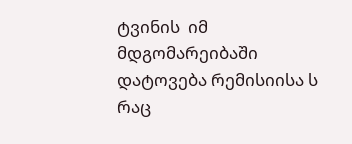ტვინის  იმ მდგომარეიბაში დატოვება რემისიისა ს   რაც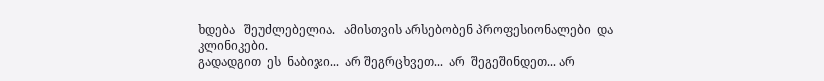ხდება   შეუძლებელია.   ამისთვის არსებობენ პროფესიონალები  და კლინიკები.
გადადგით  ეს  ნაბიჯი...  არ შეგრცხვეთ...  არ  შეგეშინდეთ... არ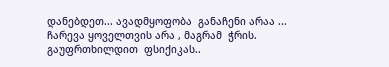დანებდეთ... ავადმყოფობა  განაჩენი არაა ...
ჩარევა ყოველთვის არა , მაგრამ  ჭრის.
გაუფრთხილდით  ფსიქიკას..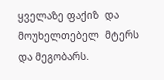ყველაზე ფაქიზ  და  მოუხელთებელ  მტერს  და მეგობარს.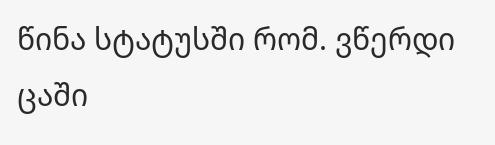წინა სტატუსში რომ. ვწერდი ცაში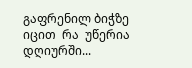გაფრენილ ბიჭზე
იცით  რა  უწერია  დღიურში...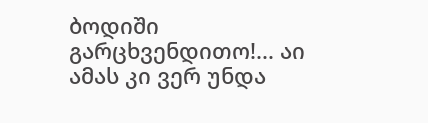ბოდიში გარცხვენდითო!... აი  ამას კი ვერ უნდა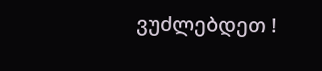ვუძლებდეთ !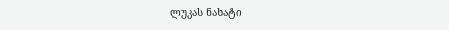ლუკას ნახატი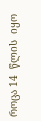როცა 14  წლის  იყო